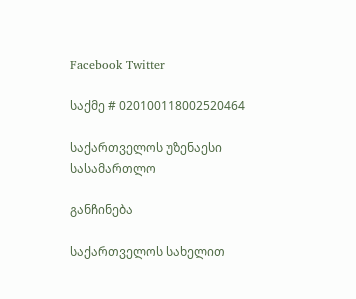Facebook Twitter

საქმე # 020100118002520464

საქართველოს უზენაესი სასამართლო

განჩინება

საქართველოს სახელით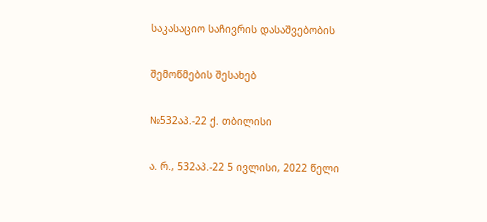საკასაციო საჩივრის დასაშვებობის

შემოწმების შესახებ

№532აპ.-22 ქ. თბილისი

ა. რ., 532აპ.-22 5 ივლისი, 2022 წელი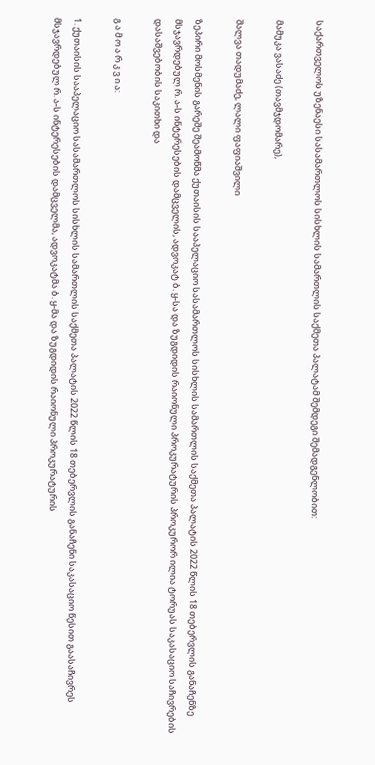საქართველოს უზენაესი სასამართლოს სისხლის სამართლის საქმეთა პალატამ შემდეგი შემადგენლობით:

მამუკა ვასაძე (თავმჯდომარე),

შალვა თადუმაძე, ლალი ფაფიაშვილი

ზეპირი მოსმენის გარეშე შეამოწმა ქუთაისის სააპელაციო სასამართლოს სისხლის სამართლის საქმეთა პალატის 2022 წლის 18 თებერვლის განაჩენზე მსჯავრდებულ რ. ა-ს ინტერესების დამცველის, ადვოკატ ბ. ყ-სა და ზუგდიდის რაიონული პროკურატურის პროკურორ ილია ტორუას საკასაციო საჩივრების დასაშვებობის საკითხი და

გ ა მ ო ა რ კ ვ ი ა:

1. ქუთაისის სააპელაციო სასამართლოს სისხლის სამართლის საქმეთა პალატის 2022 წლის 18 თებერვლის განაჩენი საკასაციო წესით გაასაჩივრეს მსჯავრდებულ რ. ა-ს ინტერესების დამცველმა, ადვოკატმა ბ. ყ-მა და ზუგდიდის რაიონული პროკურატურის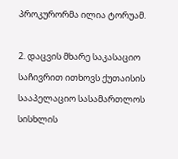პროკურორმა ილია ტორუამ.

2. დაცვის მხარე საკასაციო საჩივრით ითხოვს ქუთაისის სააპელაციო სასამართლოს სისხლის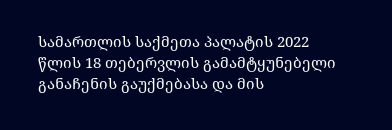სამართლის საქმეთა პალატის 2022 წლის 18 თებერვლის გამამტყუნებელი განაჩენის გაუქმებასა და მის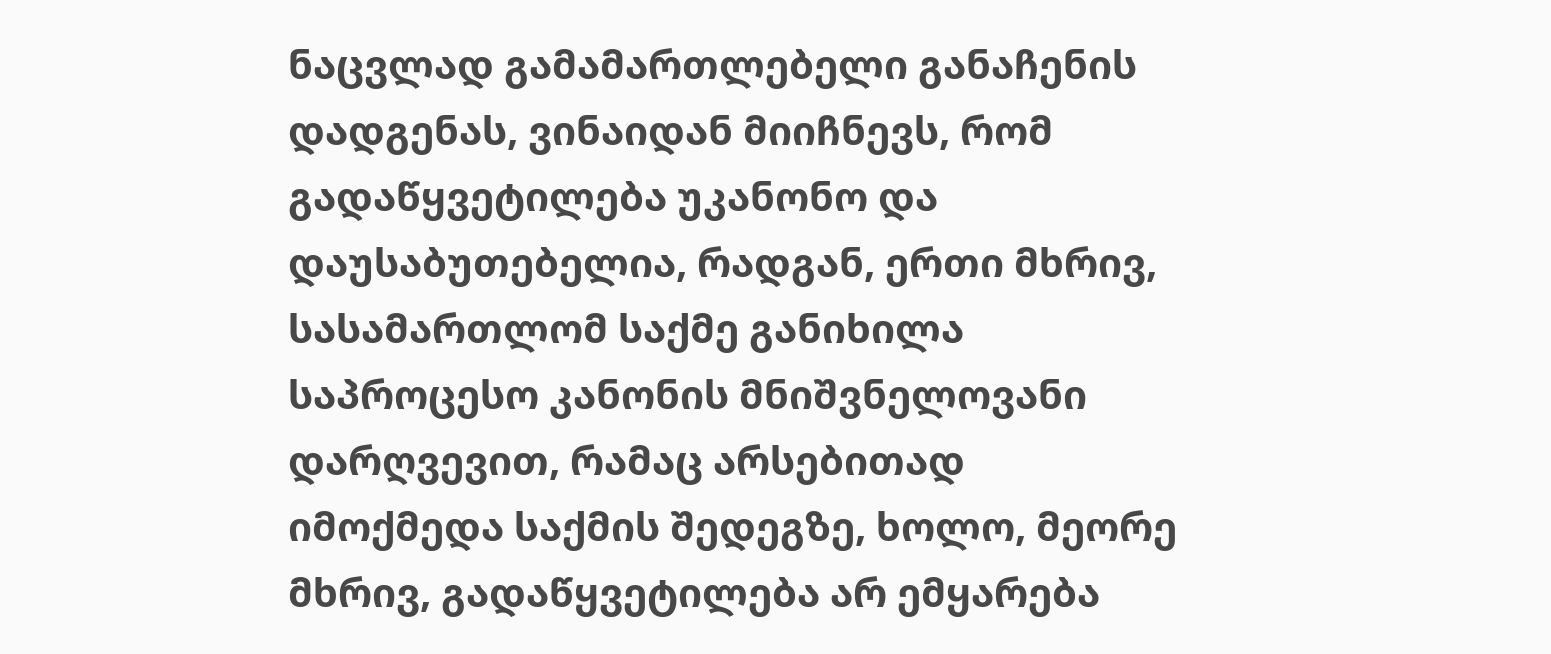ნაცვლად გამამართლებელი განაჩენის დადგენას, ვინაიდან მიიჩნევს, რომ გადაწყვეტილება უკანონო და დაუსაბუთებელია, რადგან, ერთი მხრივ, სასამართლომ საქმე განიხილა საპროცესო კანონის მნიშვნელოვანი დარღვევით, რამაც არსებითად იმოქმედა საქმის შედეგზე, ხოლო, მეორე მხრივ, გადაწყვეტილება არ ემყარება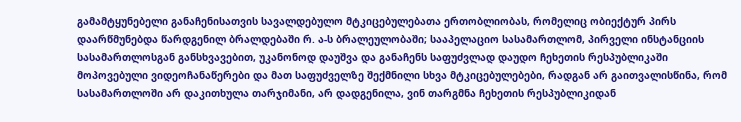გამამტყუნებელი განაჩენისათვის სავალდებულო მტკიცებულებათა ერთობლიობას, რომელიც ობიექტურ პირს დაარწმუნებდა წარდგენილ ბრალდებაში რ. ა-ს ბრალეულობაში; სააპელაციო სასამართლომ, პირველი ინსტანციის სასამართლოსგან განსხვავებით, უკანონოდ დაუშვა და განაჩენს საფუძვლად დაუდო ჩეხეთის რესპუბლიკაში მოპოვებული ვიდეოჩანაწერები და მათ საფუძველზე შექმნილი სხვა მტკიცებულებები, რადგან არ გაითვალისწინა, რომ სასამართლოში არ დაკითხულა თარჯიმანი, არ დადგენილა, ვინ თარგმნა ჩეხეთის რესპუბლიკიდან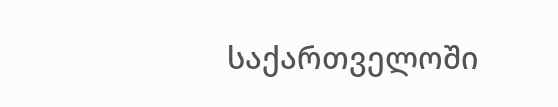საქართველოში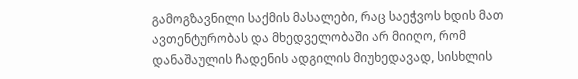გამოგზავნილი საქმის მასალები, რაც საეჭვოს ხდის მათ ავთენტურობას და მხედველობაში არ მიიღო, რომ დანაშაულის ჩადენის ადგილის მიუხედავად, სისხლის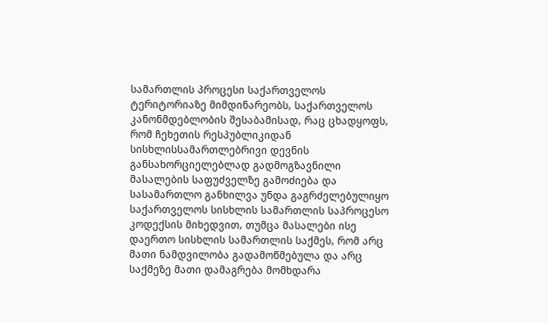სამართლის პროცესი საქართველოს ტერიტორიაზე მიმდინარეობს, საქართველოს კანონმდებლობის შესაბამისად, რაც ცხადყოფს, რომ ჩეხეთის რესპუბლიკიდან სისხლისსამართლებრივი დევნის განსახორციელებლად გადმოგზავნილი მასალების საფუძველზე გამოძიება და სასამართლო განხილვა უნდა გაგრძელებულიყო საქართველოს სისხლის სამართლის საპროცესო კოდექსის მიხედვით, თუმცა მასალები ისე დაერთო სისხლის სამართლის საქმეს, რომ არც მათი ნამდვილობა გადამოწმებულა და არც საქმეზე მათი დამაგრება მომხდარა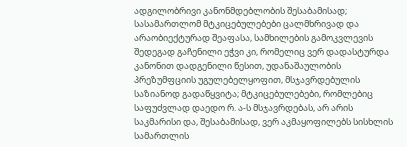ადგილობრივი კანონმდებლობის შესაბამისად; სასამართლომ მტკიცებულებები ცალმხრივად და არაობიექტურად შეაფასა, სამხილების გამოკვლევის შედეგად გაჩენილი ეჭვი კი, რომელიც ვერ დადასტურდა კანონით დადგენილი წესით, უდანაშაულობის პრეზუმფციის უგულებელყოფით, მსჯავრდებულის საზიანოდ გადაწყვიტა; მტკიცებულებები, რომლებიც საფუძვლად დაედო რ. ა-ს მსჯავრდებას, არ არის საკმარისი და, შესაბამისად, ვერ აკმაყოფილებს სისხლის სამართლის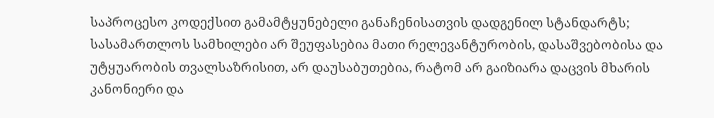საპროცესო კოდექსით გამამტყუნებელი განაჩენისათვის დადგენილ სტანდარტს; სასამართლოს სამხილები არ შეუფასებია მათი რელევანტურობის, დასაშვებობისა და უტყუარობის თვალსაზრისით, არ დაუსაბუთებია, რატომ არ გაიზიარა დაცვის მხარის კანონიერი და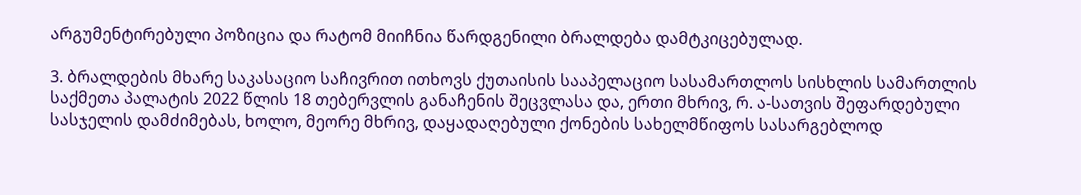არგუმენტირებული პოზიცია და რატომ მიიჩნია წარდგენილი ბრალდება დამტკიცებულად.

3. ბრალდების მხარე საკასაციო საჩივრით ითხოვს ქუთაისის სააპელაციო სასამართლოს სისხლის სამართლის საქმეთა პალატის 2022 წლის 18 თებერვლის განაჩენის შეცვლასა და, ერთი მხრივ, რ. ა-სათვის შეფარდებული სასჯელის დამძიმებას, ხოლო, მეორე მხრივ, დაყადაღებული ქონების სახელმწიფოს სასარგებლოდ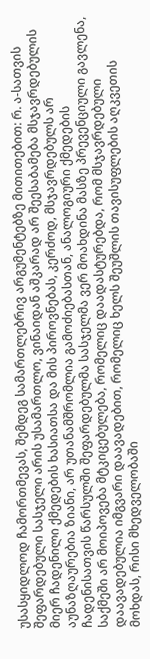უსასყიდლოდ ჩამორთმევას, შემდეგ სამართლებრივ არგუმენტებზე მითითებით: რ. ა-სათვის შეფარდებული სასჯელი არის უსამართლო, ვინაიდან აშკარად არ შეესაბამება მსჯავრდებულის მიერ ჩადენილი ქმედების ხასიათსა და მის პიროვნებას, კერძოდ, მსჯავრდებულს არ აუნაზღაურებია ზიანი, არ უთანამშრომლია გამოძიებასთან, ანალოგიური ქმედების ჩადენისათვის წარსულში შეფარდებულმა სასჯელმა ვერ მოახდინა მასზე პრევენციული გავლენა, საქმეში არ მოიპოვება მტკიცებულება, რომელიც დაადასტურებდა, რომ მსჯავრდებული დაავადებულია იმგვარი დაავადებით, რომელიც ხელს შეუშლის თავისუფლების აღკვეთის მოხდას, რისი მხედველობაში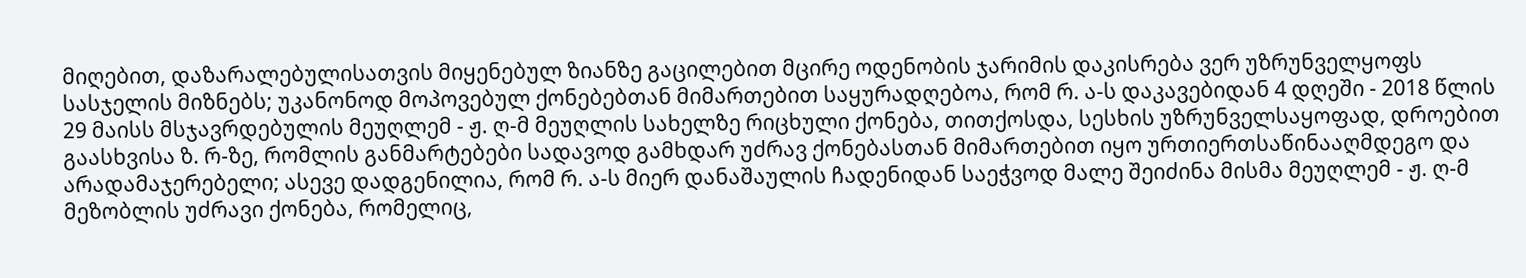მიღებით, დაზარალებულისათვის მიყენებულ ზიანზე გაცილებით მცირე ოდენობის ჯარიმის დაკისრება ვერ უზრუნველყოფს სასჯელის მიზნებს; უკანონოდ მოპოვებულ ქონებებთან მიმართებით საყურადღებოა, რომ რ. ა-ს დაკავებიდან 4 დღეში - 2018 წლის 29 მაისს მსჯავრდებულის მეუღლემ - ჟ. ღ-მ მეუღლის სახელზე რიცხული ქონება, თითქოსდა, სესხის უზრუნველსაყოფად, დროებით გაასხვისა ზ. რ-ზე, რომლის განმარტებები სადავოდ გამხდარ უძრავ ქონებასთან მიმართებით იყო ურთიერთსაწინააღმდეგო და არადამაჯერებელი; ასევე დადგენილია, რომ რ. ა-ს მიერ დანაშაულის ჩადენიდან საეჭვოდ მალე შეიძინა მისმა მეუღლემ - ჟ. ღ-მ მეზობლის უძრავი ქონება, რომელიც,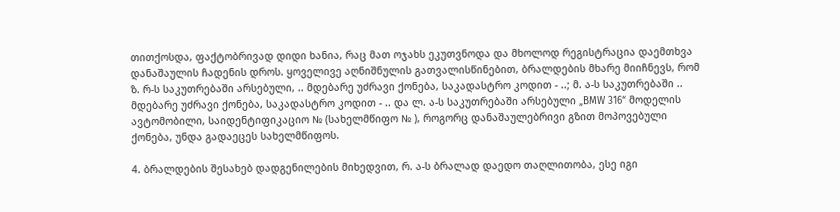თითქოსდა, ფაქტობრივად დიდი ხანია, რაც მათ ოჯახს ეკუთვნოდა და მხოლოდ რეგისტრაცია დაემთხვა დანაშაულის ჩადენის დროს. ყოველივე აღნიშნულის გათვალისწინებით, ბრალდების მხარე მიიჩნევს, რომ ზ. რ-ს საკუთრებაში არსებული, .. მდებარე უძრავი ქონება, საკადასტრო კოდით - ..; მ. ა-ს საკუთრებაში .. მდებარე უძრავი ქონება, საკადასტრო კოდით - .. და ლ. ა-ს საკუთრებაში არსებული „BMW 316“ მოდელის ავტომობილი, საიდენტიფიკაციო № (სახელმწიფო № ), როგორც დანაშაულებრივი გზით მოპოვებული ქონება, უნდა გადაეცეს სახელმწიფოს.

4. ბრალდების შესახებ დადგენილების მიხედვით, რ. ა-ს ბრალად დაედო თაღლითობა, ესე იგი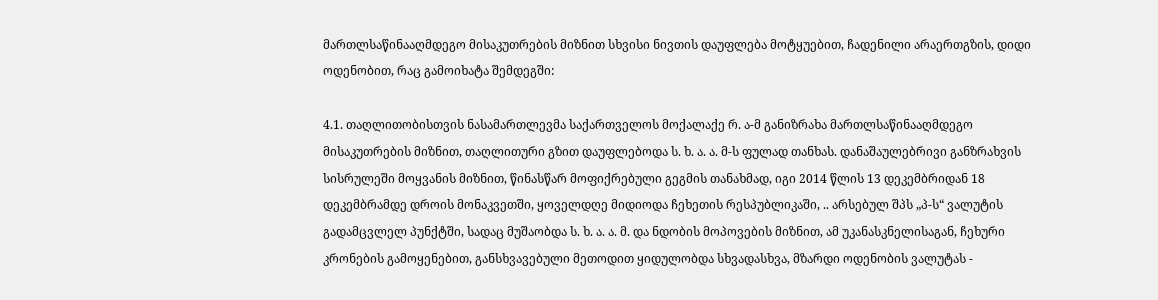მართლსაწინააღმდეგო მისაკუთრების მიზნით სხვისი ნივთის დაუფლება მოტყუებით, ჩადენილი არაერთგზის, დიდი ოდენობით, რაც გამოიხატა შემდეგში:

4.1. თაღლითობისთვის ნასამართლევმა საქართველოს მოქალაქე რ. ა-მ განიზრახა მართლსაწინააღმდეგო მისაკუთრების მიზნით, თაღლითური გზით დაუფლებოდა ს. ხ. ა. ა. მ-ს ფულად თანხას. დანაშაულებრივი განზრახვის სისრულეში მოყვანის მიზნით, წინასწარ მოფიქრებული გეგმის თანახმად, იგი 2014 წლის 13 დეკემბრიდან 18 დეკემბრამდე დროის მონაკვეთში, ყოველდღე მიდიოდა ჩეხეთის რესპუბლიკაში, .. არსებულ შპს „პ-ს“ ვალუტის გადამცვლელ პუნქტში, სადაც მუშაობდა ს. ხ. ა. ა. მ. და ნდობის მოპოვების მიზნით, ამ უკანასკნელისაგან, ჩეხური კრონების გამოყენებით, განსხვავებული მეთოდით ყიდულობდა სხვადასხვა, მზარდი ოდენობის ვალუტას -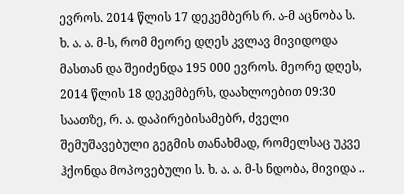ევროს. 2014 წლის 17 დეკემბერს რ. ა-მ აცნობა ს. ხ. ა. ა. მ-ს, რომ მეორე დღეს კვლავ მივიდოდა მასთან და შეიძენდა 195 000 ევროს. მეორე დღეს, 2014 წლის 18 დეკემბერს, დაახლოებით 09:30 საათზე, რ. ა. დაპირებისამებრ, ძველი შემუშავებული გეგმის თანახმად, რომელსაც უკვე ჰქონდა მოპოვებული ს. ხ. ა. ა. მ-ს ნდობა, მივიდა ..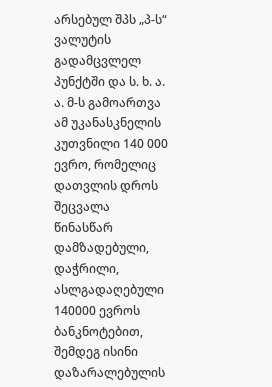არსებულ შპს „პ-ს“ ვალუტის გადამცვლელ პუნქტში და ს. ხ. ა. ა. მ-ს გამოართვა ამ უკანასკნელის კუთვნილი 140 000 ევრო, რომელიც დათვლის დროს შეცვალა წინასწარ დამზადებული, დაჭრილი, ასლგადაღებული 140000 ევროს ბანკნოტებით, შემდეგ ისინი დაზარალებულის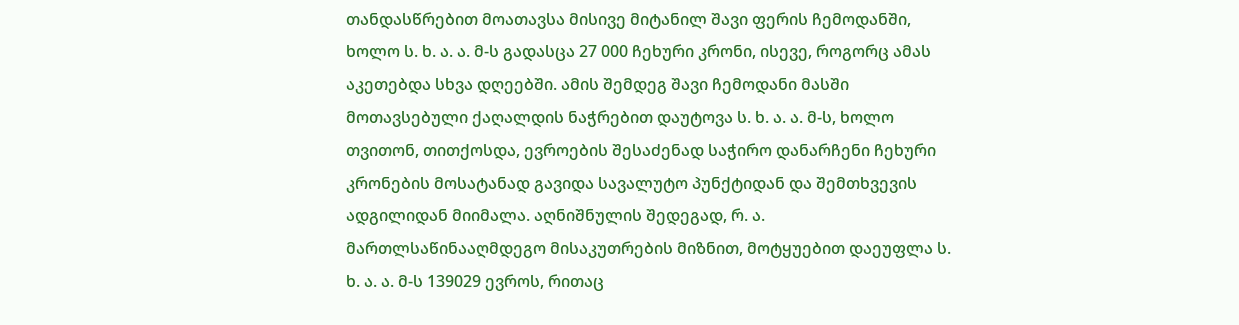თანდასწრებით მოათავსა მისივე მიტანილ შავი ფერის ჩემოდანში, ხოლო ს. ხ. ა. ა. მ-ს გადასცა 27 000 ჩეხური კრონი, ისევე, როგორც ამას აკეთებდა სხვა დღეებში. ამის შემდეგ შავი ჩემოდანი მასში მოთავსებული ქაღალდის ნაჭრებით დაუტოვა ს. ხ. ა. ა. მ-ს, ხოლო თვითონ, თითქოსდა, ევროების შესაძენად საჭირო დანარჩენი ჩეხური კრონების მოსატანად გავიდა სავალუტო პუნქტიდან და შემთხვევის ადგილიდან მიიმალა. აღნიშნულის შედეგად, რ. ა. მართლსაწინააღმდეგო მისაკუთრების მიზნით, მოტყუებით დაეუფლა ს. ხ. ა. ა. მ-ს 139029 ევროს, რითაც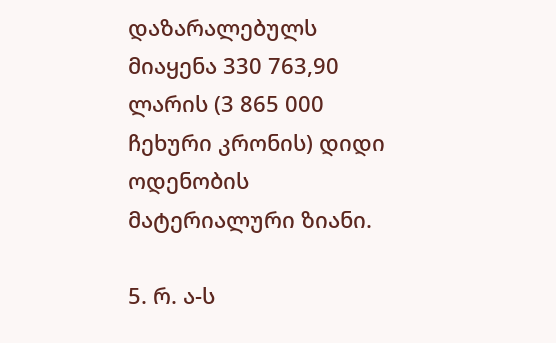დაზარალებულს მიაყენა 330 763,90 ლარის (3 865 000 ჩეხური კრონის) დიდი ოდენობის მატერიალური ზიანი.

5. რ. ა-ს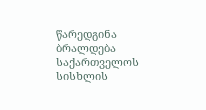წარედგინა ბრალდება საქართველოს სისხლის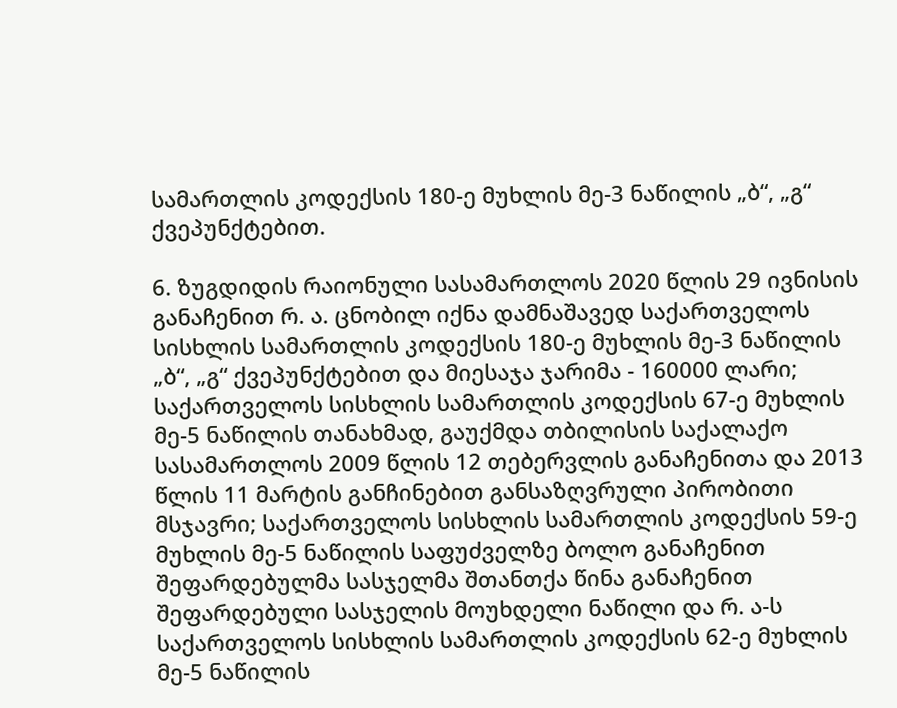სამართლის კოდექსის 180-ე მუხლის მე-3 ნაწილის „ბ“, „გ“ ქვეპუნქტებით.

6. ზუგდიდის რაიონული სასამართლოს 2020 წლის 29 ივნისის განაჩენით რ. ა. ცნობილ იქნა დამნაშავედ საქართველოს სისხლის სამართლის კოდექსის 180-ე მუხლის მე-3 ნაწილის „ბ“, „გ“ ქვეპუნქტებით და მიესაჯა ჯარიმა - 160000 ლარი; საქართველოს სისხლის სამართლის კოდექსის 67-ე მუხლის მე-5 ნაწილის თანახმად, გაუქმდა თბილისის საქალაქო სასამართლოს 2009 წლის 12 თებერვლის განაჩენითა და 2013 წლის 11 მარტის განჩინებით განსაზღვრული პირობითი მსჯავრი; საქართველოს სისხლის სამართლის კოდექსის 59-ე მუხლის მე-5 ნაწილის საფუძველზე ბოლო განაჩენით შეფარდებულმა სასჯელმა შთანთქა წინა განაჩენით შეფარდებული სასჯელის მოუხდელი ნაწილი და რ. ა-ს საქართველოს სისხლის სამართლის კოდექსის 62-ე მუხლის მე-5 ნაწილის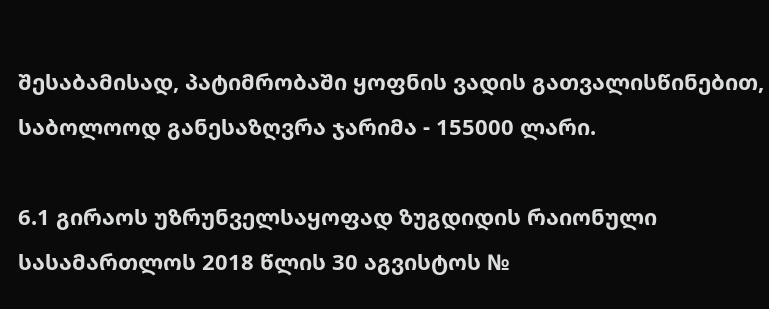შესაბამისად, პატიმრობაში ყოფნის ვადის გათვალისწინებით, საბოლოოდ განესაზღვრა ჯარიმა - 155000 ლარი.

6.1 გირაოს უზრუნველსაყოფად ზუგდიდის რაიონული სასამართლოს 2018 წლის 30 აგვისტოს №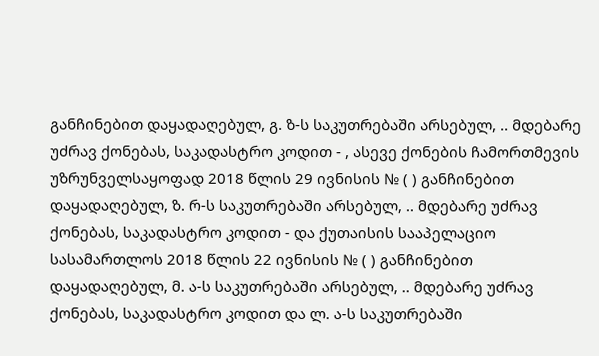განჩინებით დაყადაღებულ, გ. ზ-ს საკუთრებაში არსებულ, .. მდებარე უძრავ ქონებას, საკადასტრო კოდით - , ასევე ქონების ჩამორთმევის უზრუნველსაყოფად 2018 წლის 29 ივნისის № ( ) განჩინებით დაყადაღებულ, ზ. რ-ს საკუთრებაში არსებულ, .. მდებარე უძრავ ქონებას, საკადასტრო კოდით - და ქუთაისის სააპელაციო სასამართლოს 2018 წლის 22 ივნისის № ( ) განჩინებით დაყადაღებულ, მ. ა-ს საკუთრებაში არსებულ, .. მდებარე უძრავ ქონებას, საკადასტრო კოდით და ლ. ა-ს საკუთრებაში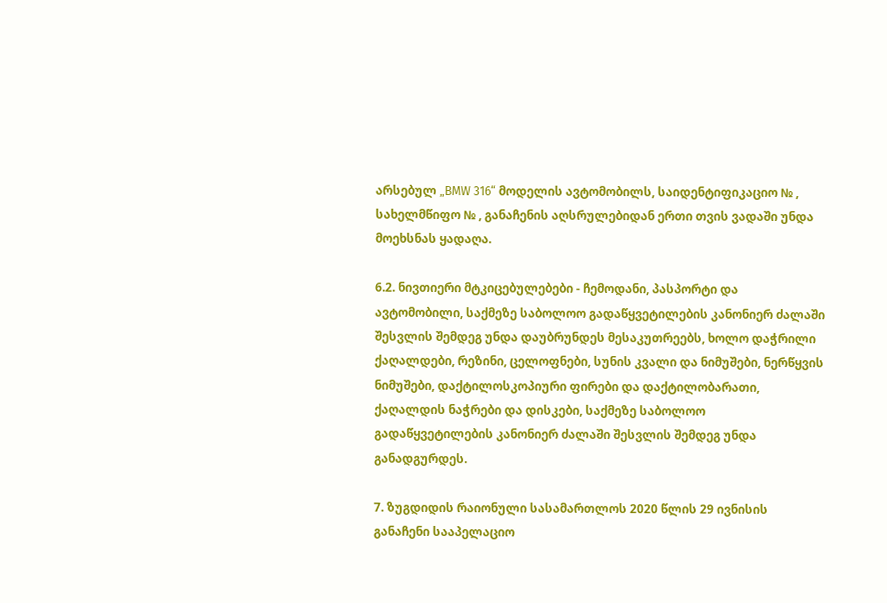არსებულ „BMW 316“ მოდელის ავტომობილს, საიდენტიფიკაციო № , სახელმწიფო № , განაჩენის აღსრულებიდან ერთი თვის ვადაში უნდა მოეხსნას ყადაღა.

6.2. ნივთიერი მტკიცებულებები - ჩემოდანი, პასპორტი და ავტომობილი, საქმეზე საბოლოო გადაწყვეტილების კანონიერ ძალაში შესვლის შემდეგ უნდა დაუბრუნდეს მესაკუთრეებს, ხოლო დაჭრილი ქაღალდები, რეზინი, ცელოფნები, სუნის კვალი და ნიმუშები, ნერწყვის ნიმუშები, დაქტილოსკოპიური ფირები და დაქტილობარათი, ქაღალდის ნაჭრები და დისკები, საქმეზე საბოლოო გადაწყვეტილების კანონიერ ძალაში შესვლის შემდეგ უნდა განადგურდეს.

7. ზუგდიდის რაიონული სასამართლოს 2020 წლის 29 ივნისის განაჩენი სააპელაციო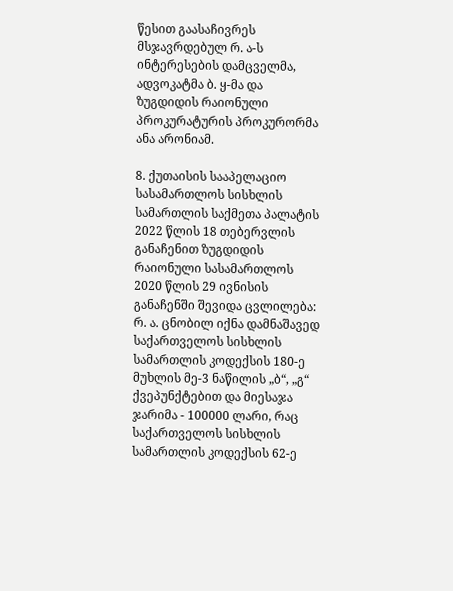წესით გაასაჩივრეს მსჯავრდებულ რ. ა-ს ინტერესების დამცველმა, ადვოკატმა ბ. ყ-მა და ზუგდიდის რაიონული პროკურატურის პროკურორმა ანა არონიამ.

8. ქუთაისის სააპელაციო სასამართლოს სისხლის სამართლის საქმეთა პალატის 2022 წლის 18 თებერვლის განაჩენით ზუგდიდის რაიონული სასამართლოს 2020 წლის 29 ივნისის განაჩენში შევიდა ცვლილება: რ. ა. ცნობილ იქნა დამნაშავედ საქართველოს სისხლის სამართლის კოდექსის 180-ე მუხლის მე-3 ნაწილის „ბ“, „გ“ ქვეპუნქტებით და მიესაჯა ჯარიმა - 100000 ლარი, რაც საქართველოს სისხლის სამართლის კოდექსის 62-ე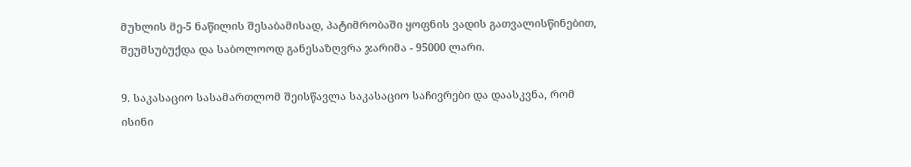მუხლის მე-5 ნაწილის შესაბამისად, პატიმრობაში ყოფნის ვადის გათვალისწინებით, შეუმსუბუქდა და საბოლოოდ განესაზღვრა ჯარიმა - 95000 ლარი.

9. საკასაციო სასამართლომ შეისწავლა საკასაციო საჩივრები და დაასკვნა, რომ ისინი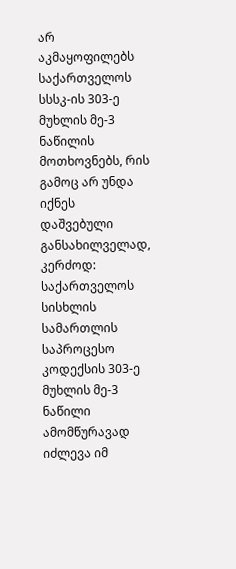არ აკმაყოფილებს საქართველოს სსსკ-ის 303-ე მუხლის მე-3 ნაწილის მოთხოვნებს, რის გამოც არ უნდა იქნეს დაშვებული განსახილველად, კერძოდ: საქართველოს სისხლის სამართლის საპროცესო კოდექსის 303-ე მუხლის მე-3 ნაწილი ამომწურავად იძლევა იმ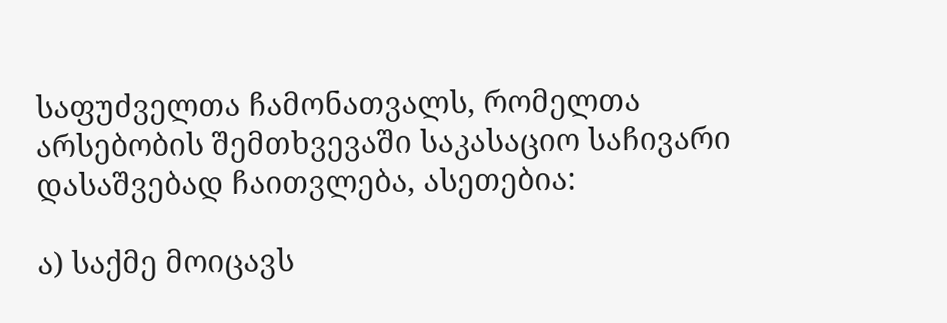საფუძველთა ჩამონათვალს, რომელთა არსებობის შემთხვევაში საკასაციო საჩივარი დასაშვებად ჩაითვლება, ასეთებია:

ა) საქმე მოიცავს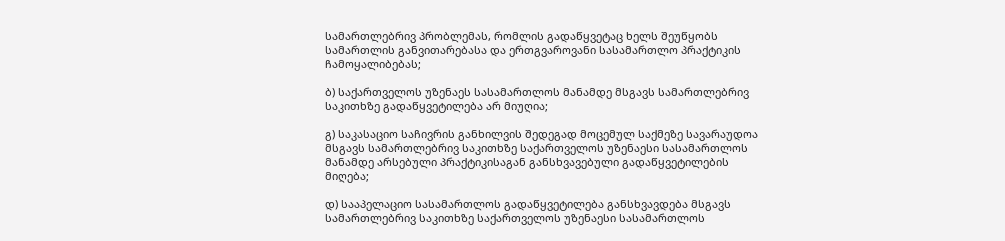სამართლებრივ პრობლემას, რომლის გადაწყვეტაც ხელს შეუწყობს სამართლის განვითარებასა და ერთგვაროვანი სასამართლო პრაქტიკის ჩამოყალიბებას;

ბ) საქართველოს უზენაეს სასამართლოს მანამდე მსგავს სამართლებრივ საკითხზე გადაწყვეტილება არ მიუღია;

გ) საკასაციო საჩივრის განხილვის შედეგად მოცემულ საქმეზე სავარაუდოა მსგავს სამართლებრივ საკითხზე საქართველოს უზენაესი სასამართლოს მანამდე არსებული პრაქტიკისაგან განსხვავებული გადაწყვეტილების მიღება;

დ) სააპელაციო სასამართლოს გადაწყვეტილება განსხვავდება მსგავს სამართლებრივ საკითხზე საქართველოს უზენაესი სასამართლოს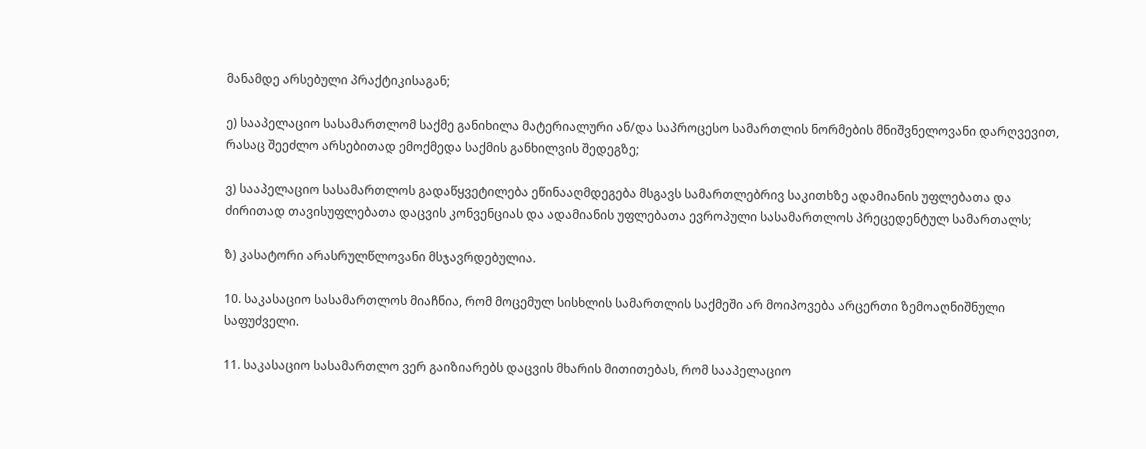მანამდე არსებული პრაქტიკისაგან;

ე) სააპელაციო სასამართლომ საქმე განიხილა მატერიალური ან/და საპროცესო სამართლის ნორმების მნიშვნელოვანი დარღვევით, რასაც შეეძლო არსებითად ემოქმედა საქმის განხილვის შედეგზე;

ვ) სააპელაციო სასამართლოს გადაწყვეტილება ეწინააღმდეგება მსგავს სამართლებრივ საკითხზე ადამიანის უფლებათა და ძირითად თავისუფლებათა დაცვის კონვენციას და ადამიანის უფლებათა ევროპული სასამართლოს პრეცედენტულ სამართალს;

ზ) კასატორი არასრულწლოვანი მსჯავრდებულია.

10. საკასაციო სასამართლოს მიაჩნია, რომ მოცემულ სისხლის სამართლის საქმეში არ მოიპოვება არცერთი ზემოაღნიშნული საფუძველი.

11. საკასაციო სასამართლო ვერ გაიზიარებს დაცვის მხარის მითითებას, რომ სააპელაციო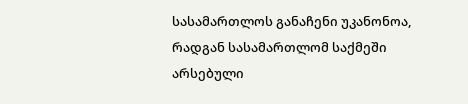სასამართლოს განაჩენი უკანონოა, რადგან სასამართლომ საქმეში არსებული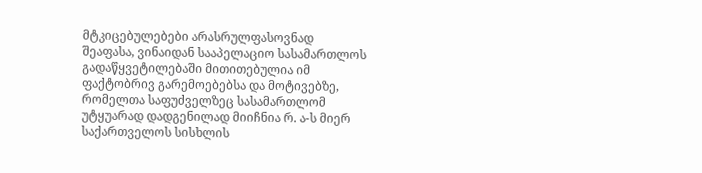მტკიცებულებები არასრულფასოვნად შეაფასა, ვინაიდან სააპელაციო სასამართლოს გადაწყვეტილებაში მითითებულია იმ ფაქტობრივ გარემოებებსა და მოტივებზე, რომელთა საფუძველზეც სასამართლომ უტყუარად დადგენილად მიიჩნია რ. ა-ს მიერ საქართველოს სისხლის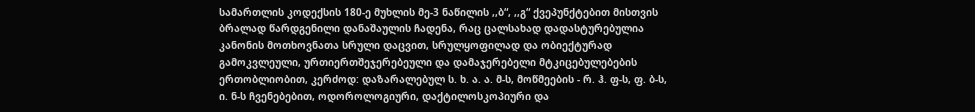სამართლის კოდექსის 180-ე მუხლის მე-3 ნაწილის ,,ბ“, ,,გ“ ქვეპუნქტებით მისთვის ბრალად წარდგენილი დანაშაულის ჩადენა, რაც ცალსახად დადასტურებულია კანონის მოთხოვნათა სრული დაცვით, სრულყოფილად და ობიექტურად გამოკვლეული, ურთიერთშეჯერებეული და დამაჯერებელი მტკიცებულებების ერთობლიობით, კერძოდ: დაზარალებულ ს. ხ. ა. ა. მ-ს, მოწმეების - რ. ჰ. ფ-ს, ფ. ბ-ს, ი. ნ-ს ჩვენებებით, ოდოროლოგიური, დაქტილოსკოპიური და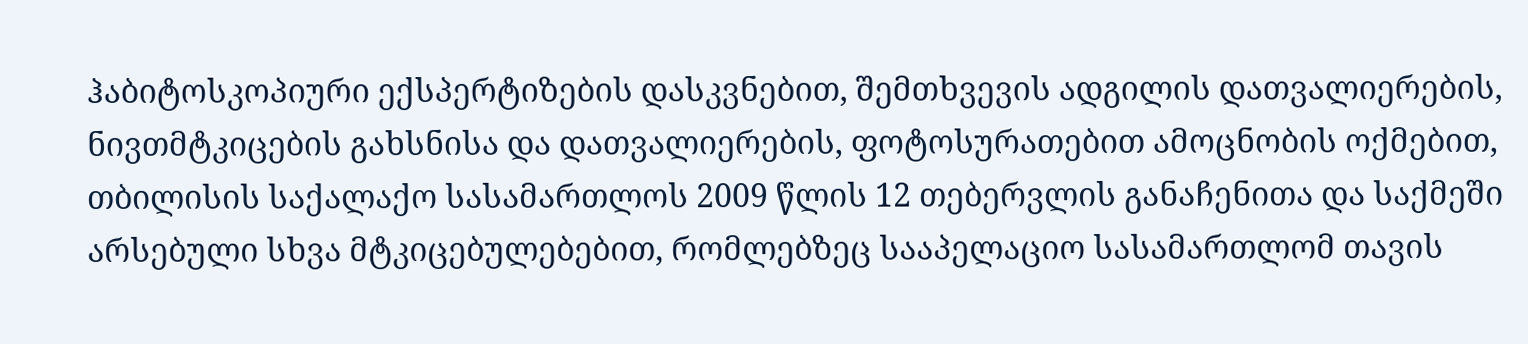ჰაბიტოსკოპიური ექსპერტიზების დასკვნებით, შემთხვევის ადგილის დათვალიერების, ნივთმტკიცების გახსნისა და დათვალიერების, ფოტოსურათებით ამოცნობის ოქმებით, თბილისის საქალაქო სასამართლოს 2009 წლის 12 თებერვლის განაჩენითა და საქმეში არსებული სხვა მტკიცებულებებით, რომლებზეც სააპელაციო სასამართლომ თავის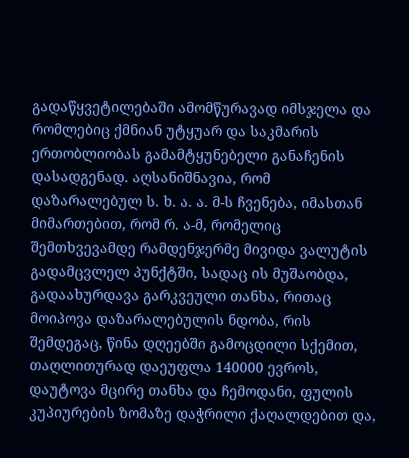გადაწყვეტილებაში ამომწურავად იმსჯელა და რომლებიც ქმნიან უტყუარ და საკმარის ერთობლიობას გამამტყუნებელი განაჩენის დასადგენად. აღსანიშნავია, რომ დაზარალებულ ს. ხ. ა. ა. მ-ს ჩვენება, იმასთან მიმართებით, რომ რ. ა-მ, რომელიც შემთხვევამდე რამდენჯერმე მივიდა ვალუტის გადამცვლელ პუნქტში, სადაც ის მუშაობდა, გადაახურდავა გარკვეული თანხა, რითაც მოიპოვა დაზარალებულის ნდობა, რის შემდეგაც, წინა დღეებში გამოცდილი სქემით, თაღლითურად დაეუფლა 140000 ევროს, დაუტოვა მცირე თანხა და ჩემოდანი, ფულის კუპიურების ზომაზე დაჭრილი ქაღალდებით და,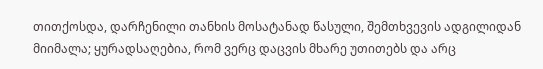თითქოსდა, დარჩენილი თანხის მოსატანად წასული, შემთხვევის ადგილიდან მიიმალა; ყურადსაღებია, რომ ვერც დაცვის მხარე უთითებს და არც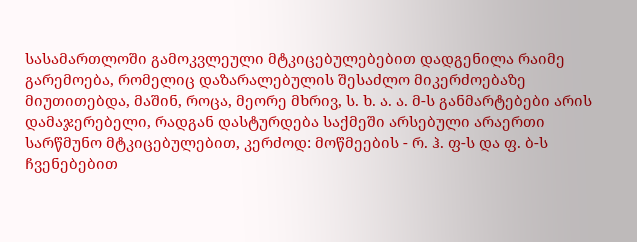სასამართლოში გამოკვლეული მტკიცებულებებით დადგენილა რაიმე გარემოება, რომელიც დაზარალებულის შესაძლო მიკერძოებაზე მიუთითებდა, მაშინ, როცა, მეორე მხრივ, ს. ხ. ა. ა. მ-ს განმარტებები არის დამაჯერებელი, რადგან დასტურდება საქმეში არსებული არაერთი სარწმუნო მტკიცებულებით, კერძოდ: მოწმეების - რ. ჰ. ფ-ს და ფ. ბ-ს ჩვენებებით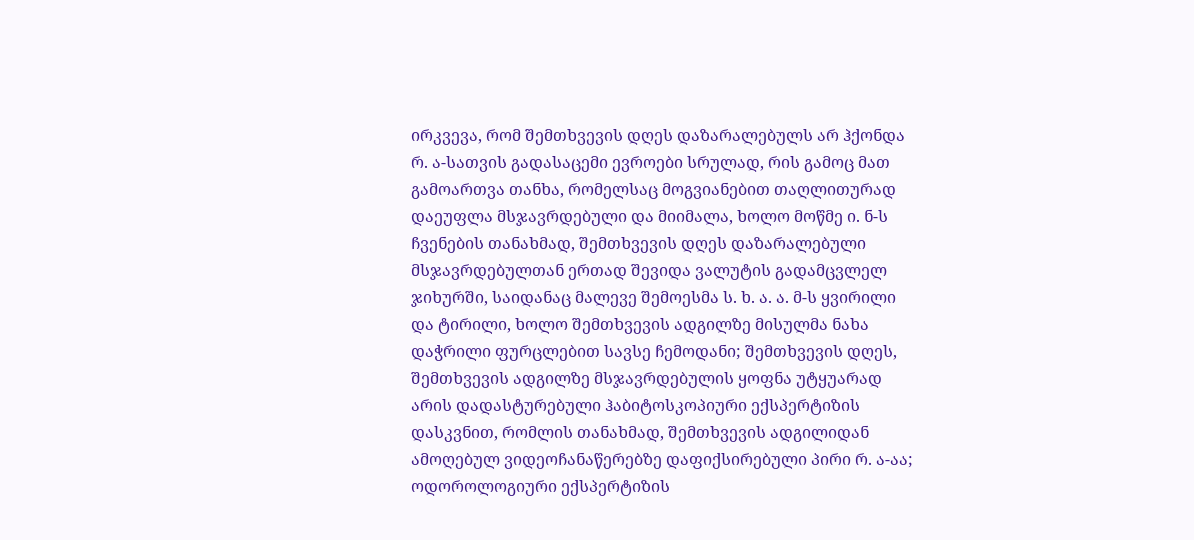ირკვევა, რომ შემთხვევის დღეს დაზარალებულს არ ჰქონდა რ. ა-სათვის გადასაცემი ევროები სრულად, რის გამოც მათ გამოართვა თანხა, რომელსაც მოგვიანებით თაღლითურად დაეუფლა მსჯავრდებული და მიიმალა, ხოლო მოწმე ი. ნ-ს ჩვენების თანახმად, შემთხვევის დღეს დაზარალებული მსჯავრდებულთან ერთად შევიდა ვალუტის გადამცვლელ ჯიხურში, საიდანაც მალევე შემოესმა ს. ხ. ა. ა. მ-ს ყვირილი და ტირილი, ხოლო შემთხვევის ადგილზე მისულმა ნახა დაჭრილი ფურცლებით სავსე ჩემოდანი; შემთხვევის დღეს, შემთხვევის ადგილზე მსჯავრდებულის ყოფნა უტყუარად არის დადასტურებული ჰაბიტოსკოპიური ექსპერტიზის დასკვნით, რომლის თანახმად, შემთხვევის ადგილიდან ამოღებულ ვიდეოჩანაწერებზე დაფიქსირებული პირი რ. ა-აა; ოდოროლოგიური ექსპერტიზის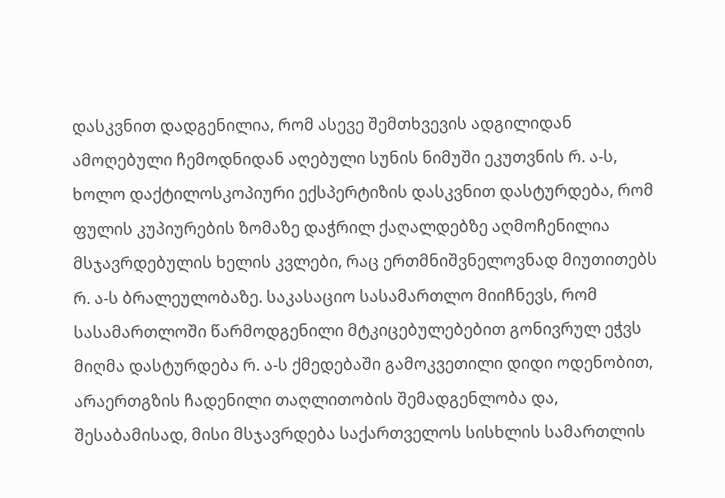დასკვნით დადგენილია, რომ ასევე შემთხვევის ადგილიდან ამოღებული ჩემოდნიდან აღებული სუნის ნიმუში ეკუთვნის რ. ა-ს, ხოლო დაქტილოსკოპიური ექსპერტიზის დასკვნით დასტურდება, რომ ფულის კუპიურების ზომაზე დაჭრილ ქაღალდებზე აღმოჩენილია მსჯავრდებულის ხელის კვლები, რაც ერთმნიშვნელოვნად მიუთითებს რ. ა-ს ბრალეულობაზე. საკასაციო სასამართლო მიიჩნევს, რომ სასამართლოში წარმოდგენილი მტკიცებულებებით გონივრულ ეჭვს მიღმა დასტურდება რ. ა-ს ქმედებაში გამოკვეთილი დიდი ოდენობით, არაერთგზის ჩადენილი თაღლითობის შემადგენლობა და, შესაბამისად, მისი მსჯავრდება საქართველოს სისხლის სამართლის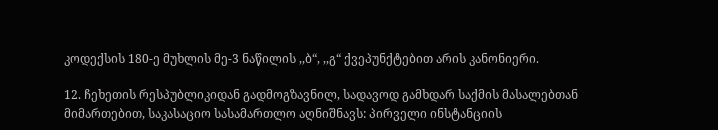კოდექსის 180-ე მუხლის მე-3 ნაწილის ,,ბ“, ,,გ“ ქვეპუნქტებით არის კანონიერი.

12. ჩეხეთის რესპუბლიკიდან გადმოგზავნილ, სადავოდ გამხდარ საქმის მასალებთან მიმართებით, საკასაციო სასამართლო აღნიშნავს: პირველი ინსტანციის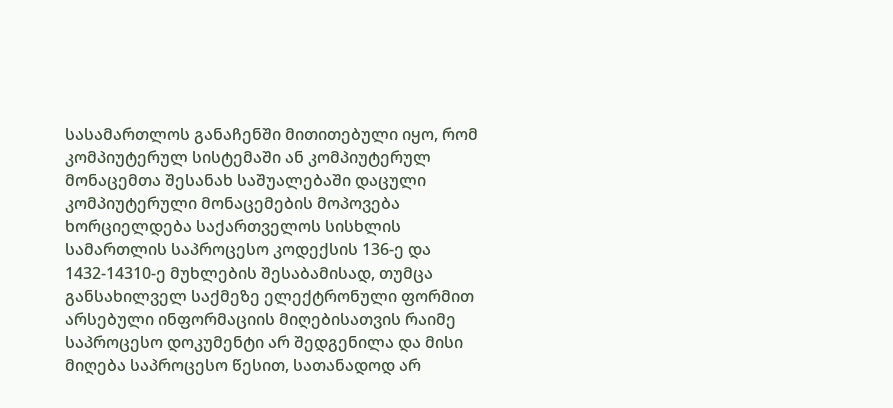სასამართლოს განაჩენში მითითებული იყო, რომ კომპიუტერულ სისტემაში ან კომპიუტერულ მონაცემთა შესანახ საშუალებაში დაცული კომპიუტერული მონაცემების მოპოვება ხორციელდება საქართველოს სისხლის სამართლის საპროცესო კოდექსის 136-ე და 1432-14310-ე მუხლების შესაბამისად, თუმცა განსახილველ საქმეზე ელექტრონული ფორმით არსებული ინფორმაციის მიღებისათვის რაიმე საპროცესო დოკუმენტი არ შედგენილა და მისი მიღება საპროცესო წესით, სათანადოდ არ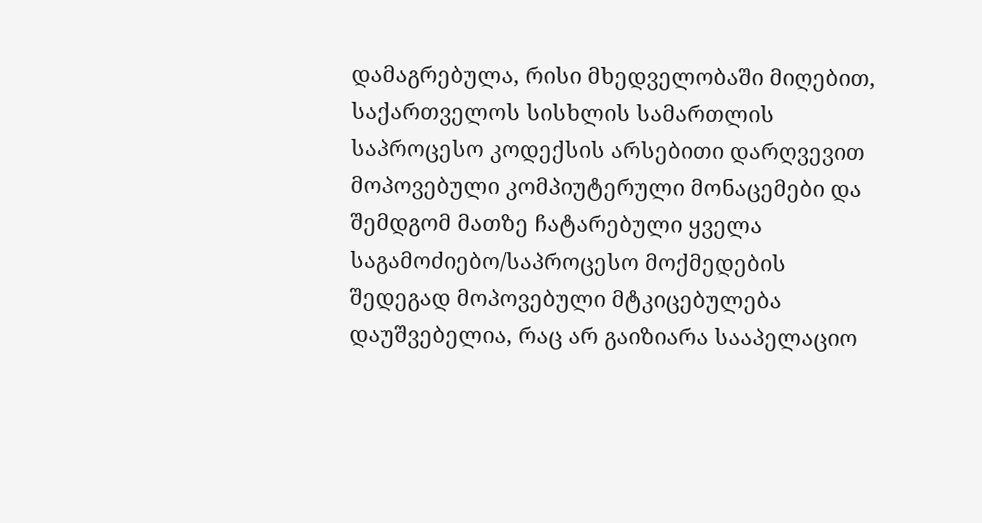დამაგრებულა, რისი მხედველობაში მიღებით, საქართველოს სისხლის სამართლის საპროცესო კოდექსის არსებითი დარღვევით მოპოვებული კომპიუტერული მონაცემები და შემდგომ მათზე ჩატარებული ყველა საგამოძიებო/საპროცესო მოქმედების შედეგად მოპოვებული მტკიცებულება დაუშვებელია, რაც არ გაიზიარა სააპელაციო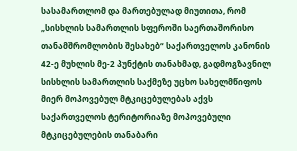სასამართლომ და მართებულად მიუთითა, რომ „სისხლის სამართლის სფეროში საერთაშორისო თანამშრომლობის შესახებ“ საქართველოს კანონის 42-ე მუხლის მე-2 პუნქტის თანახმად, გადმოგზავნილ სისხლის სამართლის საქმეზე უცხო სახელმწიფოს მიერ მოპოვებულ მტკიცებულებას აქვს საქართველოს ტერიტორიაზე მოპოვებული მტკიცებულების თანაბარი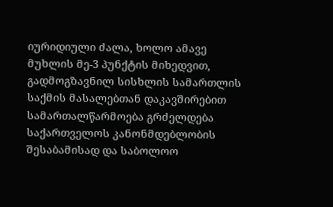იურიდიული ძალა, ხოლო ამავე მუხლის მე-3 პუნქტის მიხედვით, გადმოგზავნილ სისხლის სამართლის საქმის მასალებთან დაკავშირებით სამართალწარმოება გრძელდება საქართველოს კანონმდებლობის შესაბამისად და საბოლოო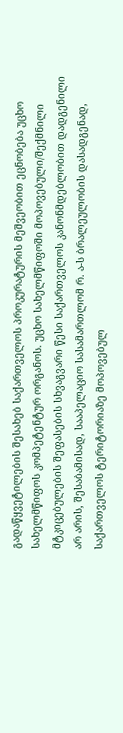გადაწყვეტილების შესახებ საქართველოს პროკურატურის მეშვეობით ეცნობება უცხო სახელმწიფოს კომპეტენტურ ორგანოს. უცხო სახელმწიფოში მოპოვებული/შექმნილი მტკიცებულების შეფასების სხვაგვარი წესი საქართველოს კანონმდებლობით დადგენილი არ არის, შესაბამისად, სააპელაციო სასამართლომ რ. ა-ს ბრალეულობის დასადგენად, საქართველოს ტერიტორიაზე მოპოვებულ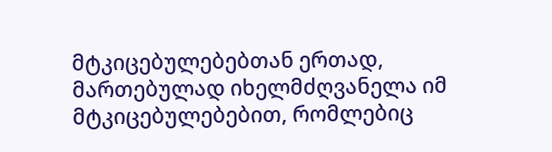მტკიცებულებებთან ერთად, მართებულად იხელმძღვანელა იმ მტკიცებულებებით, რომლებიც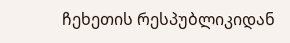ჩეხეთის რესპუბლიკიდან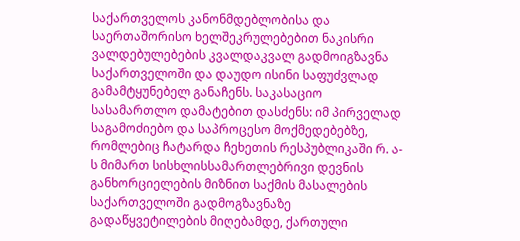საქართველოს კანონმდებლობისა და საერთაშორისო ხელშეკრულებებით ნაკისრი ვალდებულებების კვალდაკვალ გადმოიგზავნა საქართველოში და დაუდო ისინი საფუძვლად გამამტყუნებელ განაჩენს. საკასაციო სასამართლო დამატებით დასძენს: იმ პირველად საგამოძიებო და საპროცესო მოქმედებებზე, რომლებიც ჩატარდა ჩეხეთის რესპუბლიკაში რ. ა-ს მიმართ სისხლისსამართლებრივი დევნის განხორციელების მიზნით საქმის მასალების საქართველოში გადმოგზავნაზე გადაწყვეტილების მიღებამდე, ქართული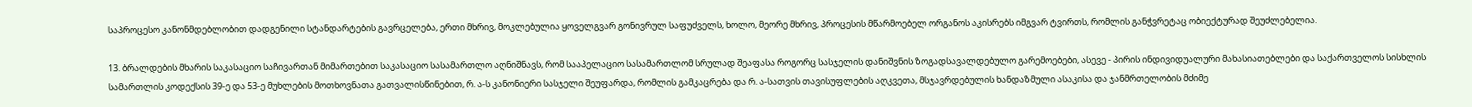საპროცესო კანონმდებლობით დადგენილი სტანდარტების გავრცელება, ერთი მხრივ, მოკლებულია ყოველგვარ გონივრულ საფუძველს, ხოლო, მეორე მხრივ, პროცესის მწარმოებელ ორგანოს აკისრებს იმგვარ ტვირთს, რომლის განჭვრეტაც ობიექტურად შეუძლებელია.

13. ბრალდების მხარის საკასაციო საჩივართან მიმართებით საკასაციო სასამართლო აღნიშნავს, რომ სააპელაციო სასამართლომ სრულად შეაფასა როგორც სასჯელის დანიშვნის ზოგადსავალდებულო გარემოებები, ასევე - პირის ინდივიდუალური მახასიათებლები და საქართველოს სისხლის სამართლის კოდექსის 39-ე და 53-ე მუხლების მოთხოვნათა გათვალისწინებით, რ. ა-ს კანონიერი სასჯელი შეუფარდა, რომლის გამკაცრება და რ. ა-სათვის თავისუფლების აღკვეთა, მსჯავრდებულის ხანდაზმული ასაკისა და ჯანმრთელობის მძიმე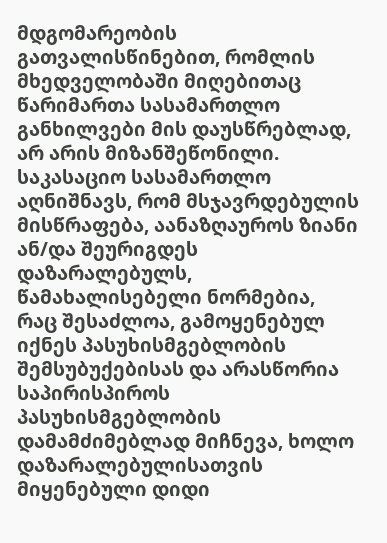მდგომარეობის გათვალისწინებით, რომლის მხედველობაში მიღებითაც წარიმართა სასამართლო განხილვები მის დაუსწრებლად, არ არის მიზანშეწონილი. საკასაციო სასამართლო აღნიშნავს, რომ მსჯავრდებულის მისწრაფება, აანაზღაუროს ზიანი ან/და შეურიგდეს დაზარალებულს, წამახალისებელი ნორმებია, რაც შესაძლოა, გამოყენებულ იქნეს პასუხისმგებლობის შემსუბუქებისას და არასწორია საპირისპიროს პასუხისმგებლობის დამამძიმებლად მიჩნევა, ხოლო დაზარალებულისათვის მიყენებული დიდი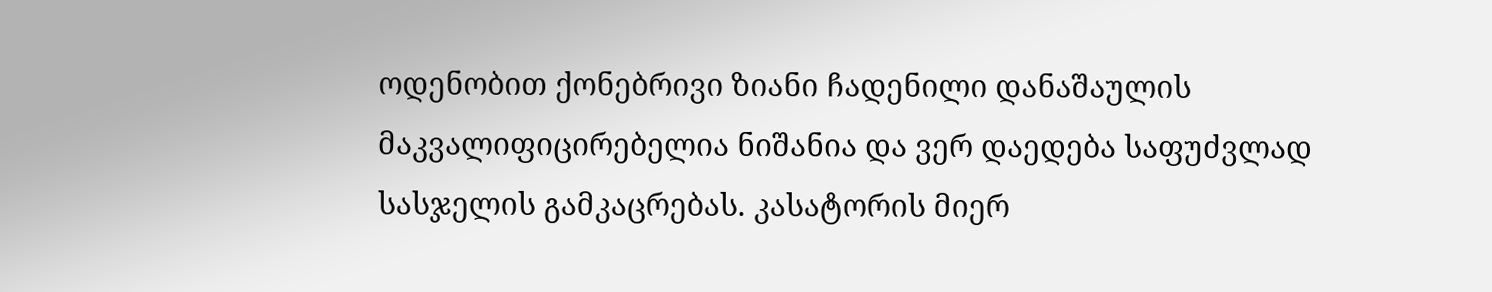ოდენობით ქონებრივი ზიანი ჩადენილი დანაშაულის მაკვალიფიცირებელია ნიშანია და ვერ დაედება საფუძვლად სასჯელის გამკაცრებას. კასატორის მიერ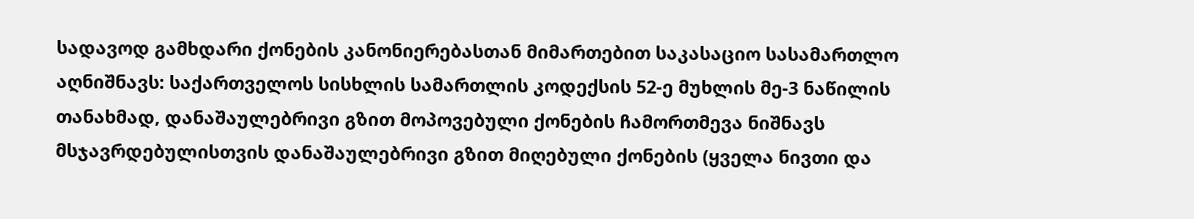სადავოდ გამხდარი ქონების კანონიერებასთან მიმართებით საკასაციო სასამართლო აღნიშნავს: საქართველოს სისხლის სამართლის კოდექსის 52-ე მუხლის მე-3 ნაწილის თანახმად, დანაშაულებრივი გზით მოპოვებული ქონების ჩამორთმევა ნიშნავს მსჯავრდებულისთვის დანაშაულებრივი გზით მიღებული ქონების (ყველა ნივთი და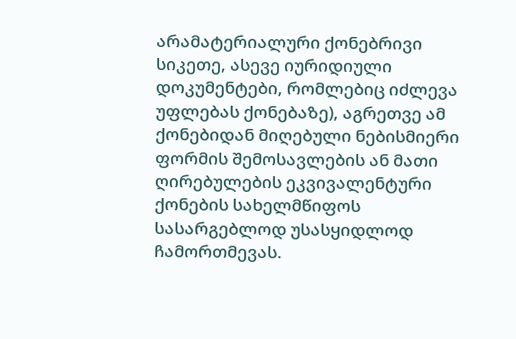არამატერიალური ქონებრივი სიკეთე, ასევე იურიდიული დოკუმენტები, რომლებიც იძლევა უფლებას ქონებაზე), აგრეთვე ამ ქონებიდან მიღებული ნებისმიერი ფორმის შემოსავლების ან მათი ღირებულების ეკვივალენტური ქონების სახელმწიფოს სასარგებლოდ უსასყიდლოდ ჩამორთმევას.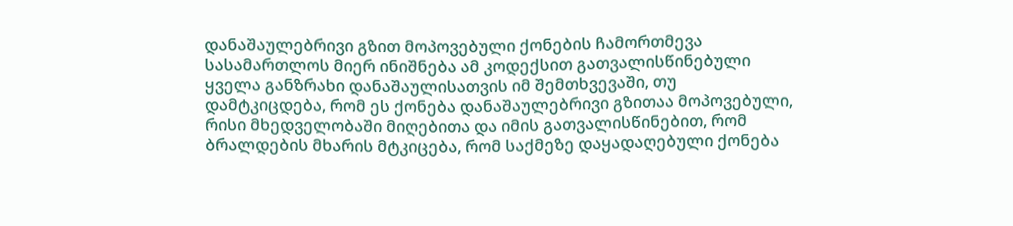დანაშაულებრივი გზით მოპოვებული ქონების ჩამორთმევა სასამართლოს მიერ ინიშნება ამ კოდექსით გათვალისწინებული ყველა განზრახი დანაშაულისათვის იმ შემთხვევაში, თუ დამტკიცდება, რომ ეს ქონება დანაშაულებრივი გზითაა მოპოვებული, რისი მხედველობაში მიღებითა და იმის გათვალისწინებით, რომ ბრალდების მხარის მტკიცება, რომ საქმეზე დაყადაღებული ქონება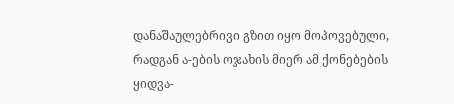დანაშაულებრივი გზით იყო მოპოვებული, რადგან ა-ების ოჯახის მიერ ამ ქონებების ყიდვა-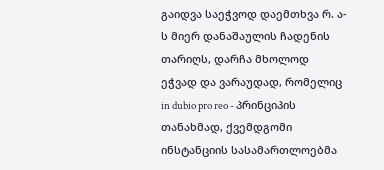გაიდვა საეჭვოდ დაემთხვა რ. ა-ს მიერ დანაშაულის ჩადენის თარიღს, დარჩა მხოლოდ ეჭვად და ვარაუდად, რომელიც in dubio pro reo - პრინციპის თანახმად, ქვემდგომი ინსტანციის სასამართლოებმა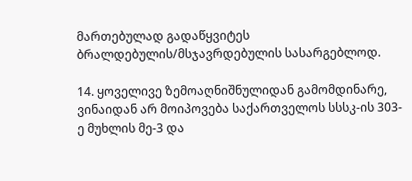მართებულად გადაწყვიტეს ბრალდებულის/მსჯავრდებულის სასარგებლოდ.

14. ყოველივე ზემოაღნიშნულიდან გამომდინარე, ვინაიდან არ მოიპოვება საქართველოს სსსკ-ის 303-ე მუხლის მე-3 და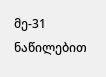მე-31 ნაწილებით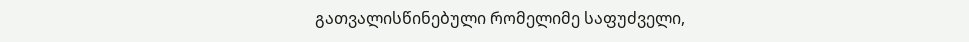გათვალისწინებული რომელიმე საფუძველი,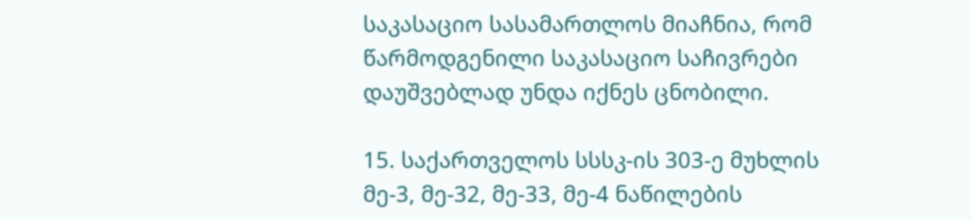საკასაციო სასამართლოს მიაჩნია, რომ წარმოდგენილი საკასაციო საჩივრები დაუშვებლად უნდა იქნეს ცნობილი.

15. საქართველოს სსსკ-ის 303-ე მუხლის მე-3, მე-32, მე-33, მე-4 ნაწილების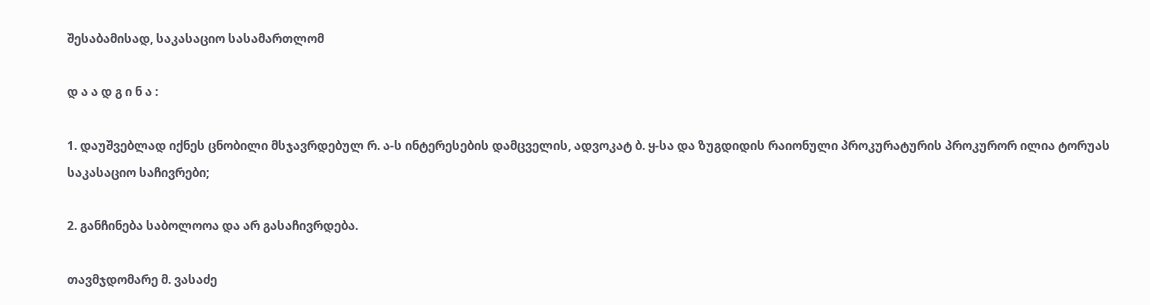შესაბამისად, საკასაციო სასამართლომ

დ ა ა დ გ ი ნ ა :

1. დაუშვებლად იქნეს ცნობილი მსჯავრდებულ რ. ა-ს ინტერესების დამცველის, ადვოკატ ბ. ყ-სა და ზუგდიდის რაიონული პროკურატურის პროკურორ ილია ტორუას საკასაციო საჩივრები;

2. განჩინება საბოლოოა და არ გასაჩივრდება.

თავმჯდომარე მ. ვასაძე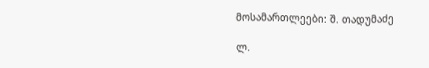მოსამართლეები: შ. თადუმაძე

ლ.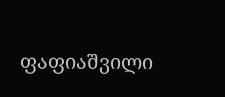ფაფიაშვილი